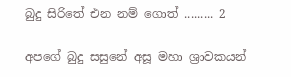බුදු සිරිතේ එන නම් ගොත් ......... 2

අපගේ බුදු සසුනේ අසූ මහා ශ්‍රාවකයන්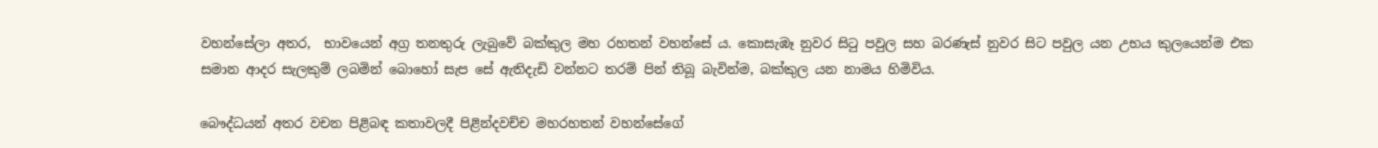වහන්සේලා අතර,  භාවයෙන් අග්‍ර තනතුරු ලැබුවේ බක්කුල මහ රහතන් වහන්සේ ය. කොසැඹෑ නුවර සිටු පවුල සහ බරණැස් නුවර සිට පවුල යන උභය කුලයෙන්ම එක සමාන ආදර සැලකුම් ලබමින් බොහෝ සැප සේ ඇතිදැඩි වන්නට තරම් පින් තිබූ බැවින්ම, බක්කුල යන නාමය හිමිවිය.

බෞද්ධයන් අතර වචන පිළිබඳ කතාවලදී පිළින්දවච්ච මහරහතන් වහන්සේගේ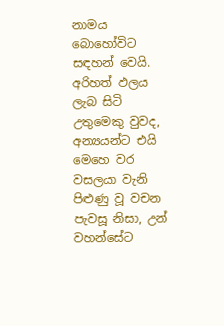නාමය බොහෝවිට සඳහන් වෙයි.
අරිහත් ඵලය ලැබ සිටි උතුමෙකු වුවද, අන්‍යයන්ට එයි මෙහෙ වර වසලයා වැනි පිළුණු වූ වචන පැවසූ නිසා, උන් වහන්සේට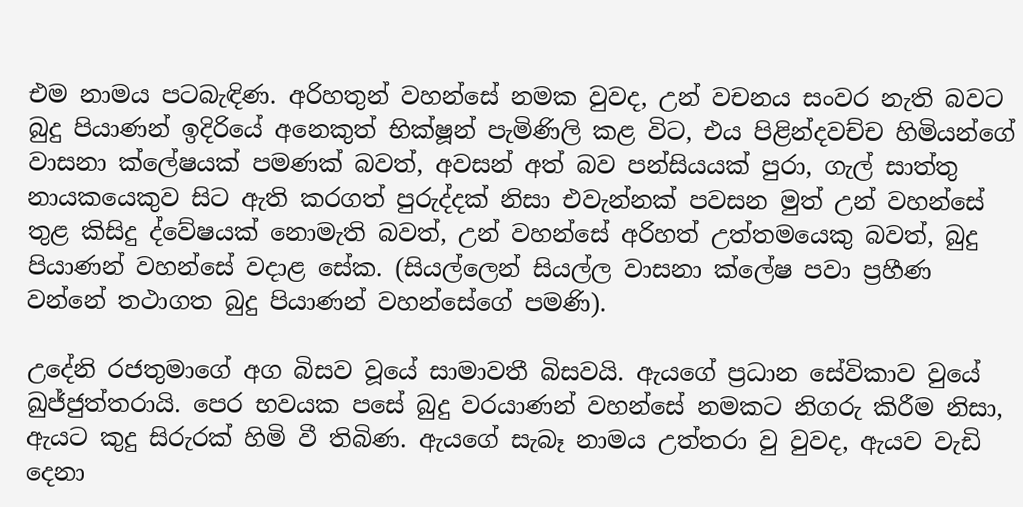එම නාමය පටබැඳිණ. අරිහතුන් වහන්සේ නමක වුවද, උන් වචනය සංවර නැති බවට බුදු පියාණන් ඉදිරියේ අනෙකුත් භික්ෂූන් පැමිණිලි කළ විට, එය පිළින්දවච්ච හිමියන්ගේ වාසනා ක්ලේෂයක් පමණක් බවත්, අවසන් අත් බව පන්සියයක් පුරා, ගැල් සාත්තු නායකයෙකුව සිට ඇති කරගත් පුරුද්දක් නිසා එවැන්නක් පවසන මුත් උන් වහන්සේ තුළ කිසිදු ද්වේෂයක් නොමැති බවත්, උන් වහන්සේ අරිහත් උත්තමයෙකු බවත්, බුදු පියාණන් වහන්සේ වදාළ සේක. (සියල්ලෙන් සියල්ල වාසනා ක්ලේෂ පවා ප්‍රහීණ වන්නේ තථාගත බුදු පියාණන් වහන්සේගේ පමණි).

උදේනි රජතුමාගේ අග බිසව වූයේ සාමාවතී බිසවයි. ඇයගේ ප්‍රධාන සේවිකාව වුයේ ඛුජ්ජුත්තරායි. පෙර භවයක පසේ බුදු වරයාණන් වහන්සේ නමකට නිගරු කිරීම නිසා, ඇයට කුදු සිරුරක් හිමි වී තිබිණ. ඇයගේ සැබෑ නාමය උත්තරා වු වුවද, ඇයව වැඩි දෙනා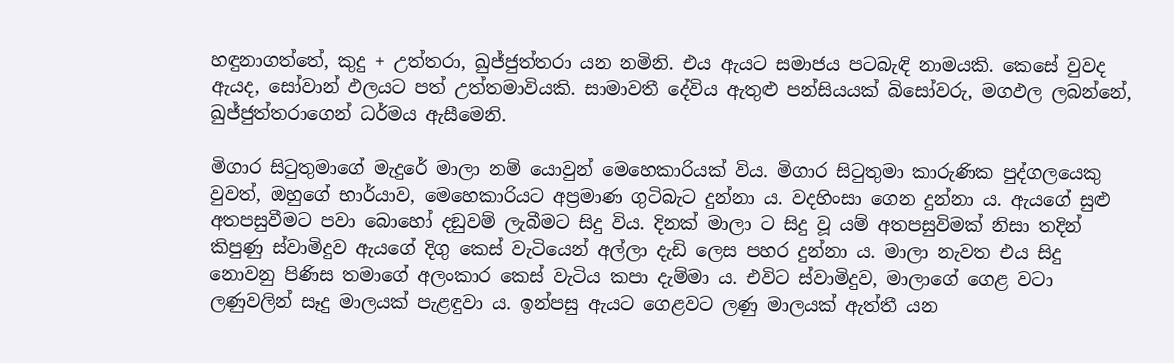හඳුනාගත්තේ, කුදු + උත්තරා, ඛුජ්ජුත්තරා යන නමිනි. එය ඇයට සමාජය පටබැඳි නාමයකි. කෙසේ වුවද ඇයද, සෝවාන් ඵලයට පත් උත්තමාවියකි. සාමාවතී දේවිය ඇතුළු පන්සියයක් බිසෝවරු, මගඵල ලබන්නේ, ඛුජ්ජුත්තරාගෙන් ධර්මය ඇසීමෙනි.

මිගාර සිටුතුමාගේ මැදුරේ මාලා නම් යොවුන් මෙහෙකාරියක් විය. මිගාර සිටුතුමා කාරුණික පුද්ගලයෙකු වුවත්, ඔහුගේ භාර්යාව, මෙහෙකාරියට අප්‍රමාණ ගුටිබැට දුන්නා ය. වදහිංසා ගෙන දුන්නා ය. ඇයගේ සුළු අතපසුවීමට පවා බොහෝ දඞුවම් ලැබීමට සිදු විය. දිනක් මාලා ට සිදු වූ යම් අතපසුවිමක් නිසා තදින් කිපුණු ස්වාමිදුව ඇයගේ දිගු කෙස් වැටියෙන් අල්ලා දැඩි ලෙස පහර දුන්නා ය. මාලා නැවත එය සිදු නොවනු පිණිස තමාගේ අලංකාර කෙස් වැටිය කපා දැම්මා ය. එවිට ස්වාමිදුව, මාලාගේ ගෙළ වටා ලණුවලින් සෑදු මාලයක් පැළඳුවා ය. ඉන්පසු ඇයට ගෙළවට ලණු මාලයක් ඇත්තී යන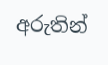අරුතින්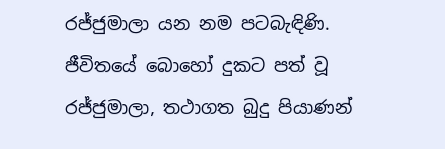රජ්ජුමාලා යන නම පටබැඳිණි. ජීවිතයේ බොහෝ දුකට පත් වූ රජ්ජුමාලා, තථාගත බුදු පියාණන්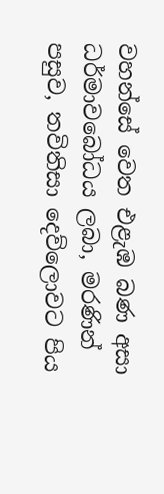වහන්සේ වෙත එළැඹ බණ අසා ධර්මාවබෝධය ලබා, මරණින් පසුව, තවිතිසා දෙව්ලොවට පිය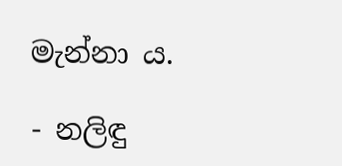මැන්නා ය.

- නලිඳු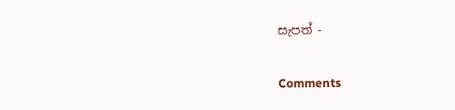සැපත් -

Comments